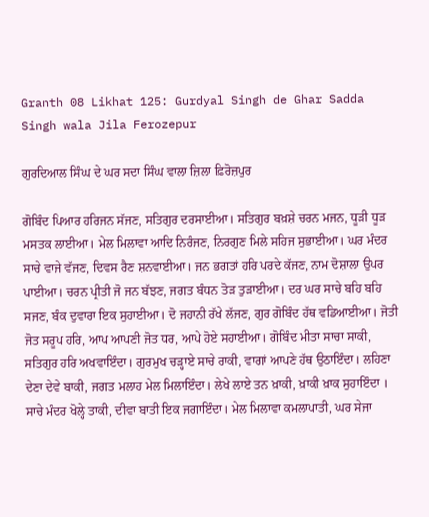Granth 08 Likhat 125: Gurdyal Singh de Ghar Sadda Singh wala Jila Ferozepur

ਗੁਰਦਿਆਲ ਸਿੰਘ ਦੇ ਘਰ ਸਦਾ ਸਿੰਘ ਵਾਲਾ ਜ਼ਿਲਾ ਫ਼ਿਰੋਜ਼ਪੁਰ

ਗੋਬਿੰਦ ਪਿਆਰ ਹਰਿਜਨ ਸੱਜਣ, ਸਤਿਗੁਰ ਦਰਸਾਈਆ। ਸਤਿਗੁਰ ਬਖ਼ਸ਼ੇ ਚਰਨ ਮਜਨ, ਧੂੜੀ ਧੂੜ ਮਸਤਕ ਲਾਈਆ। ਮੇਲ ਮਿਲਾਵਾ ਆਦਿ ਨਿਰੰਜਣ, ਨਿਰਗੁਣ ਮਿਲੇ ਸਹਿਜ ਸੁਭਾਈਆ। ਘਰ ਮੰਦਰ ਸਾਚੇ ਵਾਜੇ ਵੱਜਣ, ਦਿਵਸ ਰੈਣ ਸ਼ਨਵਾਈਆ। ਜਨ ਭਗਤਾਂ ਹਰਿ ਪਰਦੇ ਕੱਜਣ, ਨਾਮ ਦੋਸ਼ਾਲਾ ਉਪਰ ਪਾਈਆ। ਚਰਨ ਪ੍ਰੀਤੀ ਜੋ ਜਨ ਬੱਝਣ, ਜਗਤ ਬੰਧਨ ਤੋੜ ਤੁੜਾਈਆ। ਦਰ ਘਰ ਸਾਚੇ ਬਹਿ ਬਹਿ ਸਜਣ, ਬੰਕ ਦੁਵਾਰਾ ਇਕ ਸੁਹਾਈਆ। ਦੋ ਜਹਾਨੀ ਰੱਖੇ ਲੱਜਣ, ਗੁਰ ਗੋਬਿੰਦ ਹੱਥ ਵਡਿਆਈਆ। ਜੋਤੀ ਜੋਤ ਸਰੂਪ ਹਰਿ, ਆਪ ਆਪਣੀ ਜੋਤ ਧਰ, ਆਪੇ ਹੋਏ ਸਹਾਈਆ। ਗੋਬਿੰਦ ਮੀਤਾ ਸਾਚਾ ਸਾਕੀ, ਸਤਿਗੁਰ ਹਰਿ ਅਖਵਾਇੰਦਾ। ਗੁਰਮੁਖ ਚੜ੍ਹਾਏ ਸਾਚੇ ਰਾਕੀ, ਵਾਗਾਂ ਆਪਣੇ ਹੱਥ ਉਠਾਇੰਦਾ। ਲਹਿਣਾ ਦੇਣਾ ਦੇਵੇ ਬਾਕੀ, ਜਗਤ ਮਲਾਹ ਮੇਲ ਮਿਲਾਇੰਦਾ। ਲੇਖੇ ਲਾਏ ਤਨ ਖ਼ਾਕੀ, ਖ਼ਾਕੀ ਖ਼ਾਕ ਸੁਹਾਇੰਦਾ । ਸਾਚੇ ਮੰਦਰ ਖੋਲ੍ਹੇ ਤਾਕੀ, ਦੀਵਾ ਬਾਤੀ ਇਕ ਜਗਾਇੰਦਾ। ਮੇਲ ਮਿਲਾਵਾ ਕਮਲਾਪਾਤੀ, ਘਰ ਸੇਜਾ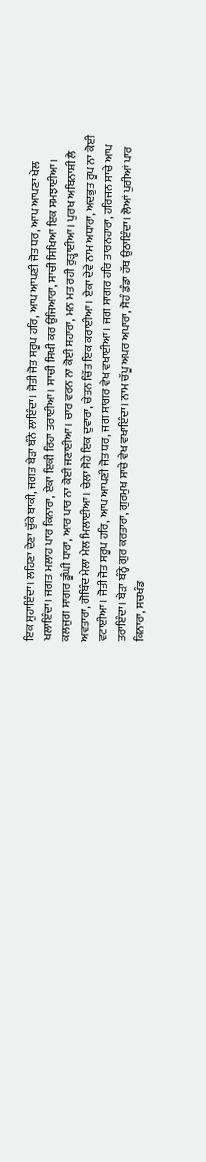ਇਕ ਸੁਹਾਇੰਦਾ। ਲਹਿਣਾ ਦੇਣਾ ਚੁੱਕੇ ਬਾਕੀ, ਜਗਤ ਬੇੜਾ ਬੰਨੇ ਲਾਇੰਦਾ। ਜੋਤੀ ਜੋਤ ਸਰੂਪ ਹਰਿ, ਆਪ ਆਪਣੀ ਜੋਤ ਧਰ, ਆਪ ਆਪਣਾ ਖੇਲ ਖਲਾਇੰਦਾ। ਜਗਤ ਮਲਾਹ ਪਾਰ ਕਿਨਾਰਾ, ਏਕਾ ਇਕੀ ਰਿਹਾ ਤਰਾਈਆ। ਸਾਚੀ ਸਿਖੀ ਕਰ ਉਜਿਆਰਾ, ਸਾਚੀ ਸਿਖਿਆ ਇਕ ਸਮਝਾਈਆ। ਕਲਜੁਗ ਸਾਗਰ ਡੂੰਘੀ ਧਾਰਾ, ਆਰ ਪਾਰ ਨਾ ਕੋਈ ਜਣਾਈਆ। ਚਾਰ ਵਰਨ ਨਾ ਕੋਈ ਸਹਾਰਾ, ਮਨ ਮਤ ਰਹੀ ਰੁੜ੍ਹਾਈਆ। ਪੁਰਖ ਅਬਿਨਾਸ਼ੀ ਲੈ ਅਵਤਾਰਾ, ਗੋਬਿੰਦ ਮੇਲਾ ਮੇਲ ਮਿਲਾਈਆ। ਚੇਲਾ ਸੋਹੇ ਇਕ ਦੁਵਾਰਾ, ਚੇਤਨ ਚਿੱਤ ਇਕ ਕਰਾਈਆ। ਏਕਾ ਦੇਵੇ ਨਾਮ ਅਧਾਰਾ, ਅਦਭੁਤ ਰੂਪ ਨਾ ਕੋਈ ਵਟਾਈਆ। ਜੋਤੀ ਜੋਤ ਸਰੂਪ ਹਰਿ, ਆਪ ਆਪਣੀ ਜੋਤ ਧਰ, ਜਗ ਸਾਗਰ ਵੇਖ ਵਖਾਈਆ। ਜਗ ਸਾਗਰ ਹਰਿ ਤਾਰਨਹਾਰਾ, ਹਰਿਜਨ ਸਾਚੇ ਆਪ ਤਰਾਇੰਦਾ। ਬੇੜਾ ਬੰਨ੍ਹੇ ਗੁਰ ਕਰਤਾਰਾ, ਗੁਰਮੁਖ ਸਾਚੇ ਵੇਖ ਵਖਾਇੰਦਾ। ਨਾਮ ਚੱਪੂ ਅਪਰ ਅਪਾਰਾ, ਸੋਹੰ ਡੰਡਾ ਹੱਥ ਉਠਾਇੰਦਾ। ਲੋਆਂ ਪੁਰੀਆਂ ਪਾਰ ਕਿਨਾਰਾ, ਸਚਖੰਡ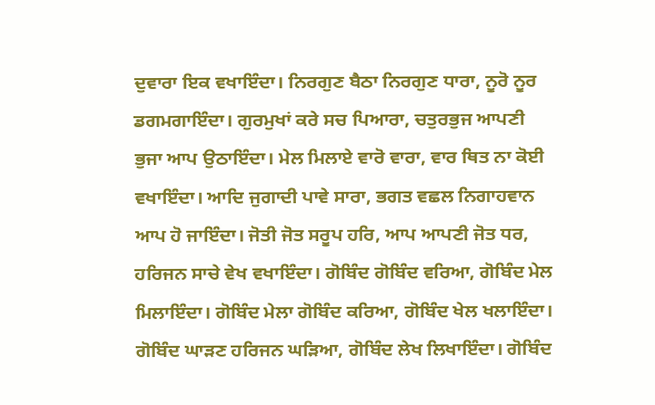ਦੁਵਾਰਾ ਇਕ ਵਖਾਇੰਦਾ। ਨਿਰਗੁਣ ਬੈਠਾ ਨਿਰਗੁਣ ਧਾਰਾ, ਨੂਰੋ ਨੂਰ ਡਗਮਗਾਇੰਦਾ। ਗੁਰਮੁਖਾਂ ਕਰੇ ਸਚ ਪਿਆਰਾ, ਚਤੁਰਭੁਜ ਆਪਣੀ ਭੁਜਾ ਆਪ ਉਠਾਇੰਦਾ। ਮੇਲ ਮਿਲਾਏ ਵਾਰੋ ਵਾਰਾ, ਵਾਰ ਥਿਤ ਨਾ ਕੋਈ ਵਖਾਇੰਦਾ। ਆਦਿ ਜੁਗਾਦੀ ਪਾਵੇ ਸਾਰਾ, ਭਗਤ ਵਛਲ ਨਿਗਾਹਵਾਨ ਆਪ ਹੋ ਜਾਇੰਦਾ। ਜੋਤੀ ਜੋਤ ਸਰੂਪ ਹਰਿ, ਆਪ ਆਪਣੀ ਜੋਤ ਧਰ, ਹਰਿਜਨ ਸਾਚੇ ਵੇਖ ਵਖਾਇੰਦਾ। ਗੋਬਿੰਦ ਗੋਬਿੰਦ ਵਰਿਆ, ਗੋਬਿੰਦ ਮੇਲ ਮਿਲਾਇੰਦਾ। ਗੋਬਿੰਦ ਮੇਲਾ ਗੋਬਿੰਦ ਕਰਿਆ, ਗੋਬਿੰਦ ਖੇਲ ਖਲਾਇੰਦਾ। ਗੋਬਿੰਦ ਘਾੜਣ ਹਰਿਜਨ ਘੜਿਆ, ਗੋਬਿੰਦ ਲੇਖ ਲਿਖਾਇੰਦਾ। ਗੋਬਿੰਦ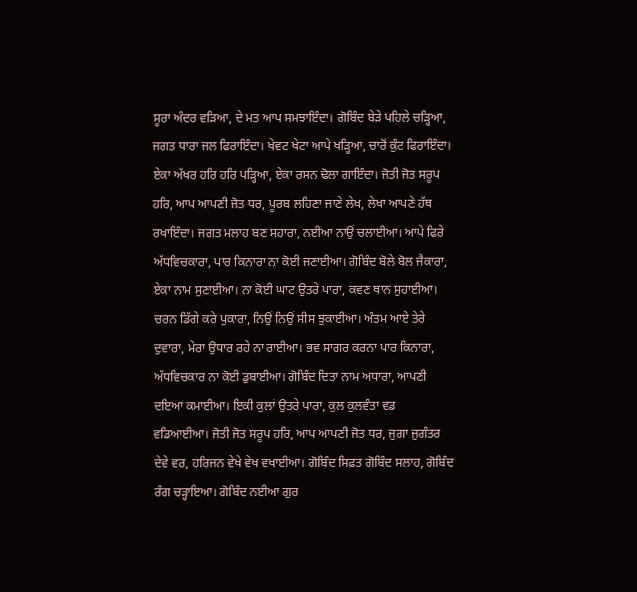ਸੂਰਾ ਅੰਦਰ ਵੜਿਆ, ਦੇ ਮਤ ਆਪ ਸਮਝਾਇੰਦਾ। ਗੋਬਿੰਦ ਬੇੜੇ ਪਹਿਲੇ ਚੜ੍ਹਿਆ, ਜਗਤ ਧਾਰਾ ਜਲ ਫਿਰਾਇੰਦਾ। ਖੇਵਟ ਖੇਟਾ ਆਪੇ ਖੜ੍ਹਿਆ, ਚਾਰੋਂ ਕੁੰਟ ਫਿਰਾਇੰਦਾ। ਏਕਾ ਅੱਖਰ ਹਰਿ ਹਰਿ ਪੜ੍ਹਿਆ, ਏਕਾ ਰਸਨ ਢੋਲਾ ਗਾਇੰਦਾ। ਜੋਤੀ ਜੋਤ ਸਰੂਪ ਹਰਿ, ਆਪ ਆਪਣੀ ਜੋਤ ਧਰ, ਪੂਰਬ ਲਹਿਣਾ ਜਾਣੇ ਲੇਖ, ਲੇਖਾ ਆਪਣੇ ਹੱਥ ਰਖਾਇੰਦਾ। ਜਗਤ ਮਲਾਹ ਬਣ ਸਹਾਰਾ, ਨਈਆ ਨਾਉਂ ਚਲਾਈਆ। ਆਪੇ ਫਿਰੇ ਅੱਧਵਿਚਕਾਰਾ, ਪਾਰ ਕਿਨਾਰਾ ਨਾ ਕੋਈ ਜਣਾਈਆ। ਗੋਬਿੰਦ ਬੋਲੇ ਬੋਲ ਜੈਕਾਰਾ, ਏਕਾ ਨਾਮ ਸੁਣਾਈਆ। ਨਾ ਕੋਈ ਘਾਟ ਉਤਰੇ ਪਾਰਾ, ਕਵਣ ਥਾਨ ਸੁਹਾਈਆ। ਚਰਨ ਡਿੱਗੇ ਕਰੇ ਪੁਕਾਰਾ, ਨਿਉਂ ਨਿਉਂ ਸੀਸ ਝੁਕਾਈਆ। ਅੰਤਮ ਆਏ ਤੇਰੇ ਦੁਵਾਰਾ, ਮੇਰਾ ਉਧਾਰ ਰਹੇ ਨਾ ਰਾਈਆ। ਭਵ ਸਾਗਰ ਕਰਨਾ ਪਾਰ ਕਿਨਾਰਾ, ਅੱਧਵਿਚਕਾਰ ਨਾ ਕੋਈ ਡੁਬਾਈਆ। ਗੋਬਿੰਦ ਦਿਤਾ ਨਾਮ ਅਧਾਰਾ, ਆਪਣੀ ਦਇਆ ਕਮਾਈਆ। ਇਕੀ ਕੁਲਾਂ ਉਤਰੇ ਪਾਰਾ, ਕੁਲ ਕੁਲਵੰਤਾ ਵਡ ਵਡਿਆਈਆ। ਜੋਤੀ ਜੋਤ ਸਰੂਪ ਹਰਿ, ਆਪ ਆਪਣੀ ਜੋਤ ਧਰ, ਜੁਗਾ ਜੁਗੰਤਰ ਦੇਵੇ ਵਰ, ਹਰਿਜਨ ਵੇਖੇ ਵੇਖ ਵਖਾਈਆ। ਗੋਬਿੰਦ ਸਿਫ਼ਤ ਗੋਬਿੰਦ ਸਲਾਹ, ਗੋਬਿੰਦ ਰੰਗ ਚੜ੍ਹਾਇਆ। ਗੋਬਿੰਦ ਨਈਆ ਗੁਰ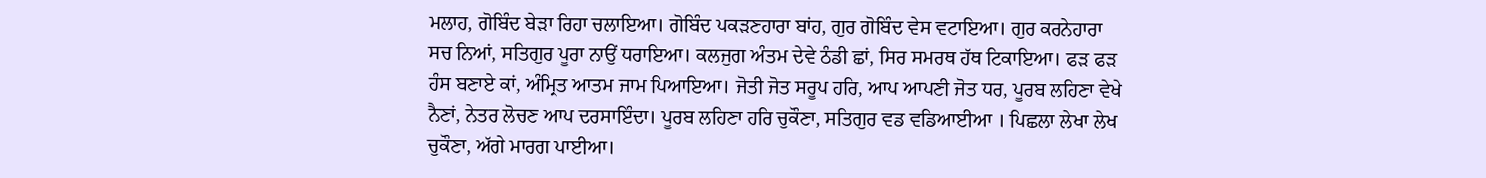ਮਲਾਹ, ਗੋਬਿੰਦ ਬੇੜਾ ਰਿਹਾ ਚਲਾਇਆ। ਗੋਬਿੰਦ ਪਕੜਣਹਾਰਾ ਬਾਂਹ, ਗੁਰ ਗੋਬਿੰਦ ਵੇਸ ਵਟਾਇਆ। ਗੁਰ ਕਰਨੇਹਾਰਾ ਸਚ ਨਿਆਂ, ਸਤਿਗੁਰ ਪੂਰਾ ਨਾਉਂ ਧਰਾਇਆ। ਕਲਜੁਗ ਅੰਤਮ ਦੇਵੇ ਠੰਡੀ ਛਾਂ, ਸਿਰ ਸਮਰਥ ਹੱਥ ਟਿਕਾਇਆ। ਫੜ ਫੜ ਹੰਸ ਬਣਾਏ ਕਾਂ, ਅੰਮ੍ਰਿਤ ਆਤਮ ਜਾਮ ਪਿਆਇਆ। ਜੋਤੀ ਜੋਤ ਸਰੂਪ ਹਰਿ, ਆਪ ਆਪਣੀ ਜੋਤ ਧਰ, ਪੂਰਬ ਲਹਿਣਾ ਵੇਖੇ ਨੈਣਾਂ, ਨੇਤਰ ਲੋਚਣ ਆਪ ਦਰਸਾਇੰਦਾ। ਪੂਰਬ ਲਹਿਣਾ ਹਰਿ ਚੁਕੌਣਾ, ਸਤਿਗੁਰ ਵਡ ਵਡਿਆਈਆ । ਪਿਛਲਾ ਲੇਖਾ ਲੇਖ ਚੁਕੌਣਾ, ਅੱਗੇ ਮਾਰਗ ਪਾਈਆ।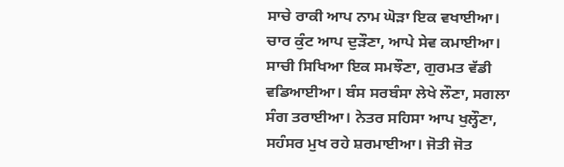ਸਾਚੇ ਰਾਕੀ ਆਪ ਨਾਮ ਘੋੜਾ ਇਕ ਵਖਾਈਆ। ਚਾਰ ਕੁੰਟ ਆਪ ਦੁੜੌਣਾ, ਆਪੇ ਸੇਵ ਕਮਾਈਆ। ਸਾਚੀ ਸਿਖਿਆ ਇਕ ਸਮਝੌਣਾ, ਗੁਰਮਤ ਵੱਡੀ ਵਡਿਆਈਆ। ਬੰਸ ਸਰਬੰਸਾ ਲੇਖੇ ਲੌਣਾ, ਸਗਲਾ ਸੰਗ ਤਰਾਈਆ। ਨੇਤਰ ਸਹਿਸਾ ਆਪ ਖੁਲ੍ਹੌਣਾ, ਸਹੰਸਰ ਮੁਖ ਰਹੇ ਸ਼ਰਮਾਈਆ। ਜੋਤੀ ਜੋਤ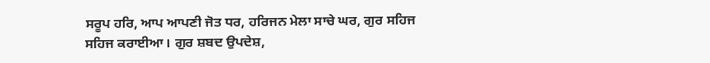ਸਰੂਪ ਹਰਿ, ਆਪ ਆਪਣੀ ਜੋਤ ਧਰ, ਹਰਿਜਨ ਮੇਲਾ ਸਾਚੇ ਘਰ, ਗੁਰ ਸਹਿਜ ਸਹਿਜ ਕਰਾਈਆ। ਗੁਰ ਸ਼ਬਦ ਉਪਦੇਸ਼,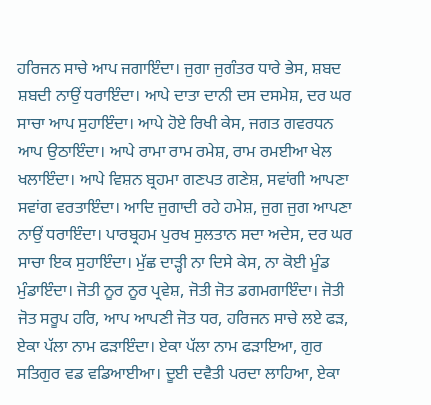ਹਰਿਜਨ ਸਾਚੇ ਆਪ ਜਗਾਇੰਦਾ। ਜੁਗਾ ਜੁਗੰਤਰ ਧਾਰੇ ਭੇਸ, ਸ਼ਬਦ ਸ਼ਬਦੀ ਨਾਉਂ ਧਰਾਇੰਦਾ। ਆਪੇ ਦਾਤਾ ਦਾਨੀ ਦਸ ਦਸਮੇਸ਼, ਦਰ ਘਰ ਸਾਚਾ ਆਪ ਸੁਹਾਇੰਦਾ। ਆਪੇ ਹੋਏ ਰਿਖੀ ਕੇਸ, ਜਗਤ ਗਵਰਧਨ ਆਪ ਉਠਾਇੰਦਾ। ਆਪੇ ਰਾਮਾ ਰਾਮ ਰਮੇਸ਼, ਰਾਮ ਰਮਈਆ ਖੇਲ ਖਲਾਇੰਦਾ। ਆਪੇ ਵਿਸ਼ਨ ਬ੍ਰਹਮਾ ਗਣਪਤ ਗਣੇਸ਼, ਸਵਾਂਗੀ ਆਪਣਾ ਸਵਾਂਗ ਵਰਤਾਇੰਦਾ। ਆਦਿ ਜੁਗਾਦੀ ਰਹੇ ਹਮੇਸ਼, ਜੁਗ ਜੁਗ ਆਪਣਾ ਨਾਉਂ ਧਰਾਇੰਦਾ। ਪਾਰਬ੍ਰਹਮ ਪੁਰਖ ਸੁਲਤਾਨ ਸਦਾ ਅਦੇਸ, ਦਰ ਘਰ ਸਾਚਾ ਇਕ ਸੁਹਾਇੰਦਾ। ਮੁੱਛ ਦਾੜ੍ਹੀ ਨਾ ਦਿਸੇ ਕੇਸ, ਨਾ ਕੋਈ ਮੂੰਡ ਮੁੰਡਾਇੰਦਾ। ਜੋਤੀ ਨੂਰ ਨੂਰ ਪ੍ਰਵੇਸ਼, ਜੋਤੀ ਜੋਤ ਡਗਮਗਾਇੰਦਾ। ਜੋਤੀ ਜੋਤ ਸਰੂਪ ਹਰਿ, ਆਪ ਆਪਣੀ ਜੋਤ ਧਰ, ਹਰਿਜਨ ਸਾਚੇ ਲਏ ਫੜ, ਏਕਾ ਪੱਲਾ ਨਾਮ ਫੜਾਇੰਦਾ। ਏਕਾ ਪੱਲਾ ਨਾਮ ਫੜਾਇਆ, ਗੁਰ ਸਤਿਗੁਰ ਵਡ ਵਡਿਆਈਆ। ਦੂਈ ਦਵੈਤੀ ਪਰਦਾ ਲਾਹਿਆ, ਏਕਾ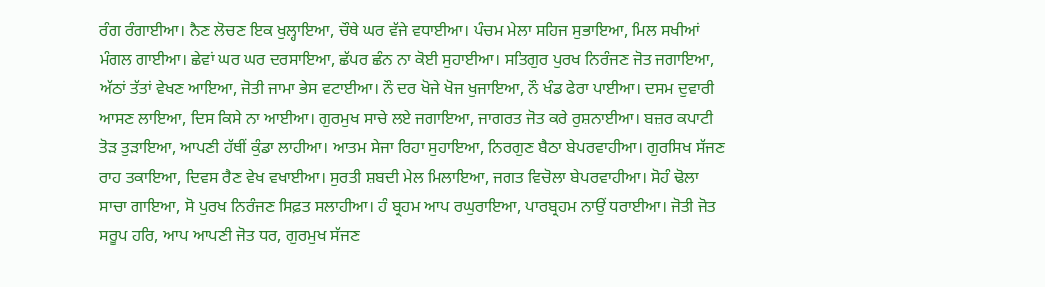ਰੰਗ ਰੰਗਾਈਆ। ਨੈਣ ਲੋਚਣ ਇਕ ਖੁਲ੍ਹਾਇਆ, ਚੌਥੇ ਘਰ ਵੱਜੇ ਵਧਾਈਆ। ਪੰਚਮ ਮੇਲਾ ਸਹਿਜ ਸੁਭਾਇਆ, ਮਿਲ ਸਖੀਆਂ ਮੰਗਲ ਗਾਈਆ। ਛੇਵਾਂ ਘਰ ਘਰ ਦਰਸਾਇਆ, ਛੱਪਰ ਛੰਨ ਨਾ ਕੋਈ ਸੁਹਾਈਆ। ਸਤਿਗੁਰ ਪੁਰਖ ਨਿਰੰਜਣ ਜੋਤ ਜਗਾਇਆ, ਅੱਠਾਂ ਤੱਤਾਂ ਵੇਖਣ ਆਇਆ, ਜੋਤੀ ਜਾਮਾ ਭੇਸ ਵਟਾਈਆ। ਨੌ ਦਰ ਖੋਜੇ ਖੋਜ ਖੁਜਾਇਆ, ਨੌ ਖੰਡ ਫੇਰਾ ਪਾਈਆ। ਦਸਮ ਦੁਵਾਰੀ ਆਸਣ ਲਾਇਆ, ਦਿਸ ਕਿਸੇ ਨਾ ਆਈਆ। ਗੁਰਮੁਖ ਸਾਚੇ ਲਏ ਜਗਾਇਆ, ਜਾਗਰਤ ਜੋਤ ਕਰੇ ਰੁਸ਼ਨਾਈਆ। ਬਜ਼ਰ ਕਪਾਟੀ ਤੋੜ ਤੁੜਾਇਆ, ਆਪਣੀ ਹੱਥੀਂ ਕੁੰਡਾ ਲਾਹੀਆ। ਆਤਮ ਸੇਜਾ ਰਿਹਾ ਸੁਹਾਇਆ, ਨਿਰਗੁਣ ਬੈਠਾ ਬੇਪਰਵਾਹੀਆ। ਗੁਰਸਿਖ ਸੱਜਣ ਰਾਹ ਤਕਾਇਆ, ਦਿਵਸ ਰੈਣ ਵੇਖ ਵਖਾਈਆ। ਸੁਰਤੀ ਸ਼ਬਦੀ ਮੇਲ ਮਿਲਾਇਆ, ਜਗਤ ਵਿਚੋਲਾ ਬੇਪਰਵਾਹੀਆ। ਸੋਹੰ ਢੋਲਾ ਸਾਚਾ ਗਾਇਆ, ਸੋ ਪੁਰਖ ਨਿਰੰਜਣ ਸਿਫ਼ਤ ਸਲਾਹੀਆ। ਹੰ ਬ੍ਰਹਮ ਆਪ ਰਘੁਰਾਇਆ, ਪਾਰਬ੍ਰਹਮ ਨਾਉਂ ਧਰਾਈਆ। ਜੋਤੀ ਜੋਤ ਸਰੂਪ ਹਰਿ, ਆਪ ਆਪਣੀ ਜੋਤ ਧਰ, ਗੁਰਮੁਖ ਸੱਜਣ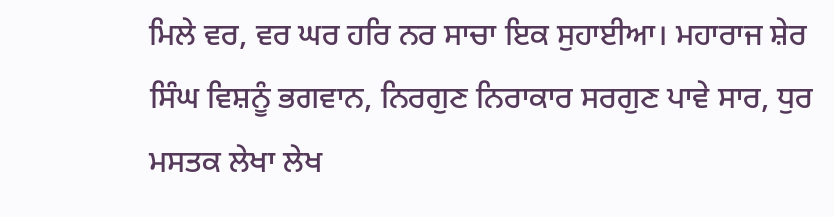ਮਿਲੇ ਵਰ, ਵਰ ਘਰ ਹਰਿ ਨਰ ਸਾਚਾ ਇਕ ਸੁਹਾਈਆ। ਮਹਾਰਾਜ ਸ਼ੇਰ ਸਿੰਘ ਵਿਸ਼ਨੂੰ ਭਗਵਾਨ, ਨਿਰਗੁਣ ਨਿਰਾਕਾਰ ਸਰਗੁਣ ਪਾਵੇ ਸਾਰ, ਧੁਰ ਮਸਤਕ ਲੇਖਾ ਲੇਖ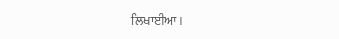ਲਿਖਾਈਆ।